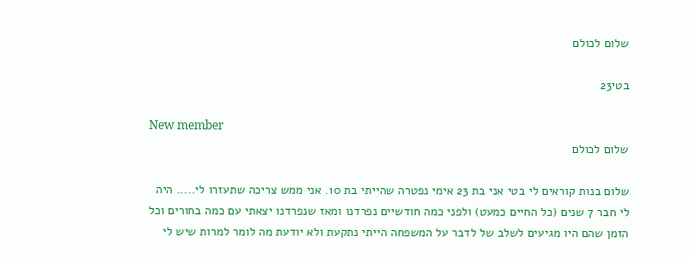שלום לכולם

בטי23

New member
שלום לכולם

שלום בנות קוראים לי בטי אני בת 23 אימי נפטרה שהייתי בת 10. אני ממש צריכה שתעזרו לי..... היה לי חבר 7 שנים (כל החיים כמעט) ולפני כמה חודשיים נפרדנו ומאז שנפרדנו יצאתי עם כמה בחורים וכל הזמן שהם היו מגיעים לשלב של לדבר על המשפחה הייתי נתקעת ולא יודעת מה לומר למרות שיש לי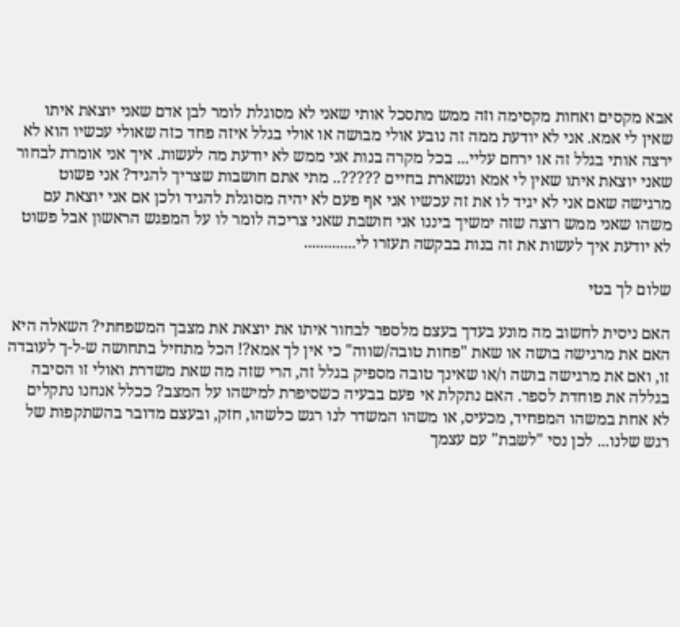אבא מקסים ואחות מקסימה וזה ממש מתסכל אותי שאני לא מסוגלת לומר לבן אדם שאני יוצאת איתו שאין לי אמא. אני לא יודעת ממה זה נובע אולי מבושה או אולי בגלל איזה פחד כזה שאולי עכשיו הוא לא ירצה אותי בגלל זה או ירחם עליי... בכל מקרה בנות אני ממש לא יודעת מה לעשות. איך אני אומרת לבחור שאני יוצאת איתו שאין לי אמא ונשארת בחיים ?????.. מתי אתם חושבות שצריך להגיד? אני פשוט מרגישה שאם אני לא יגיד לו את זה עכשיו אני אף פעם לא יהיה מסוגלת להגיד ולכן אם אני יוצאת עם משהו שאני ממש רוצה שזה ימשיך ביננו אני חושבת שאני צריכה לומר לו על המפגש הראשון אבל פשוט לא יודעת איך לעשות את זה בנות בבקשה תעזרו לי.............

שלום לך בטי

האם ניסית לחשוב מה מונע בעדך בעצם מלספר לבחור איתו את יוצאת את מצבך המשפחתי? השאלה היא האם את מרגישה בושה או שאת "פחות טובה/שווה" כי אין לך אמא?! הכל מתחיל בתחושה ש-ל-ך לעובדה זו, ואם את מרגישה בושה ו/או שאינך טובה מספיק בגלל זה, הרי שזה מה שאת משדרת ואולי זו הסיבה בגללה את פוחדת לספר. האם נתקלת אי פעם בבעיה כשסיפרת למישהו על המצב? ככלל אנחנו נתקלים לא אחת במשהו המפחיד, מכעיס, או משהו המשדר לנו רגש כלשהו, חזק, ובעצם מדובר בהשתקפות של רגש שלנו... לכן נסי "לשבת" עם עצמך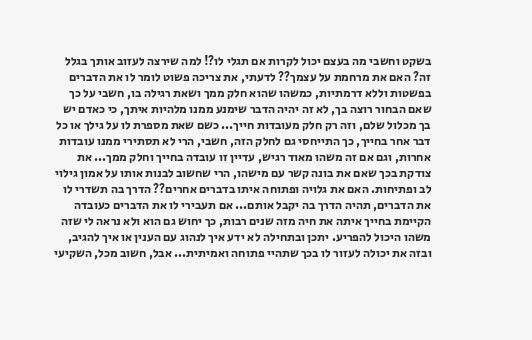בשקט וחשבי מה בעצם יכול לקרות אם תגלי לו?! למה שירצה לעזוב אותך בגלל זה? האם את מרחמת על עצמך?? לדעתי, את צריכה פשוט לומר לו את הדברים בפשטות וללא דרמתיות, כמשהו שהוא חלק ממך ושאת רגילה בו, חשבי על כך שאם הבחור רוצה בך, לא זה יהיה הדבר שימנע ממנו מלהיות איתך, כי כאדם יש בך מכלול שלם, וזה רק חלק מעובדות חייך... כשם שאת מספרת לו על גילך או כל דבר אחר בחייך, כך התייחסי גם לחלק הזה, חשבי, הרי לא תסתירי ממנו עובדות אחרות, וגם אם זה משהו מאוד רגיש, עדיין זו עובדה בחייך וחלק ממך... את צודקת בכך שאם את בונה קשר עם מישהו, הרי שחשוב לבנות אותו על אמון גילוי לב ופתיחות. האם את גלויה ופתוחה איתו בדברים אחרים?? הדרך בה תשדרי לו את הדברים, תהיה הדרך בה יקבל אותם... אם תעבירי לו את הדברים כעובדה הקיימת בחייך איתה את חיה מזה שנים רבות, כך יחוש גם הוא ולא נראה לי שזה משהו היכול להפריע. יתכן ובתחילה לא ידע איך לנהוג עם הענין או איך להגיב, ובזה את יכולה לעזור לו בכך שתהיי פתוחה ואמיתית... אבל, חשוב מכל, השקיעי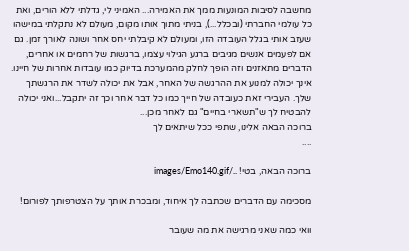מחשבה לסיבות המונעות ממך את האמירה... האמיני לי, גדלתי ללא הורים, ואת כל עולמי החברתי (ובכלל...), בניתי מתוך אותו מקום, מעולם לא נתקלתי במישהו שעזב אותי בגלל העובדה הזו, ומעולם לא קיבלתי יחס אחר ושונה לאורך זמן. גם אם לפעמים אנשים מגיבים ברגע הגילוי עצמו, ברגשות של רחמים או אחרים, הדברים מתאזנים וזה הופך לחלק מהמערכת בדיוק כמו עובדות אחרות של חיינו. אינך יכולה למנוע את ההרגשה של האחר, אבל את יכולה לשדר את הרגשתך שלך. העבירי זאת כעובדה של חייך כמו כל דבר אחר וכך זה יתקבל...ואני יכולה להבטיח לך ש"תשארי בחיים" גם לאחר מכן...
ברוכה הבאה אלינו, שתפי ככל שיתאים לך
....

ברוכה הבאה, בטי! ../images/Emo140.gif

מסכימה עם הדברים שכתבה לך איחוד, ומבכרת אותך על הצטרפותך לפורום!

וואי כמה שאני מרגישה את מה שעובר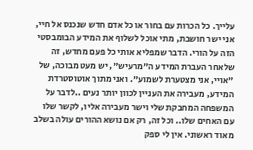עלייך. כל הכרות עם בחור או כל אדם חדש שנכנס אל חיי, אני ישר חושבת, מתי אוכל לשלוף את המידע הבומבסטי הזה על הורי. הדבר שמפליא אותי כל פעם מחדש, זה שלאחר העברת המידע ה"מרעיש", יש מעט מבוכה, של "אויי, אני מצטערת לשמוע". ואני מתוך אוטוסטרדת המידע, מעבירה את העניין לכוון יותר נעים ..לדבר על המשפחה המחבקת שלי וישר מעבירה אליו, לקשר שלו עם האחים שלו.. וכל זה, רק אם נושא ההורים עולה בשלב מאוד ראשוני. אין לי ספק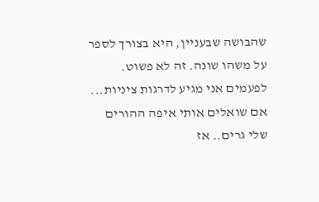שהבושה שבעניין, היא בצורך לספר על משהו שונה. זה לא פשוט. לפעמים אני מגיע לדרגות ציניות... אם שואלים אותי איפה ההורים שלי גרים.. אז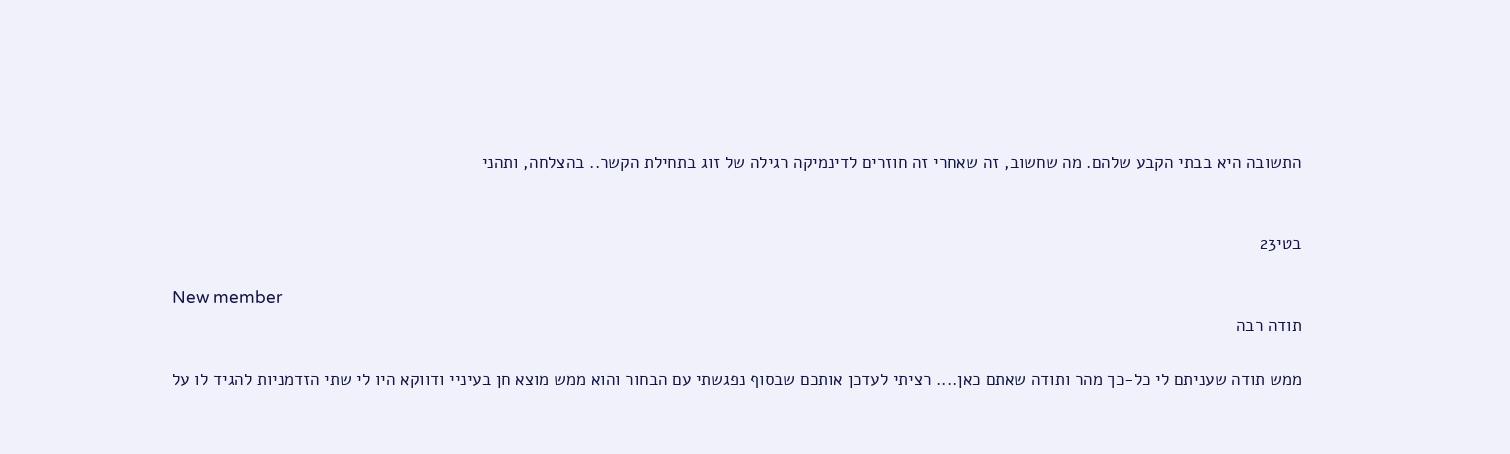התשובה היא בבתי הקבע שלהם. מה שחשוב, זה שאחרי זה חוזרים לדינמיקה רגילה של זוג בתחילת הקשר.. בהצלחה, ותהני


בטי23

New member
תודה רבה

ממש תודה שעניתם לי כל-כך מהר ותודה שאתם כאן.... רציתי לעדכן אותכם שבסוף נפגשתי עם הבחור והוא ממש מוצא חן בעיניי ודווקא היו לי שתי הזדמניות להגיד לו על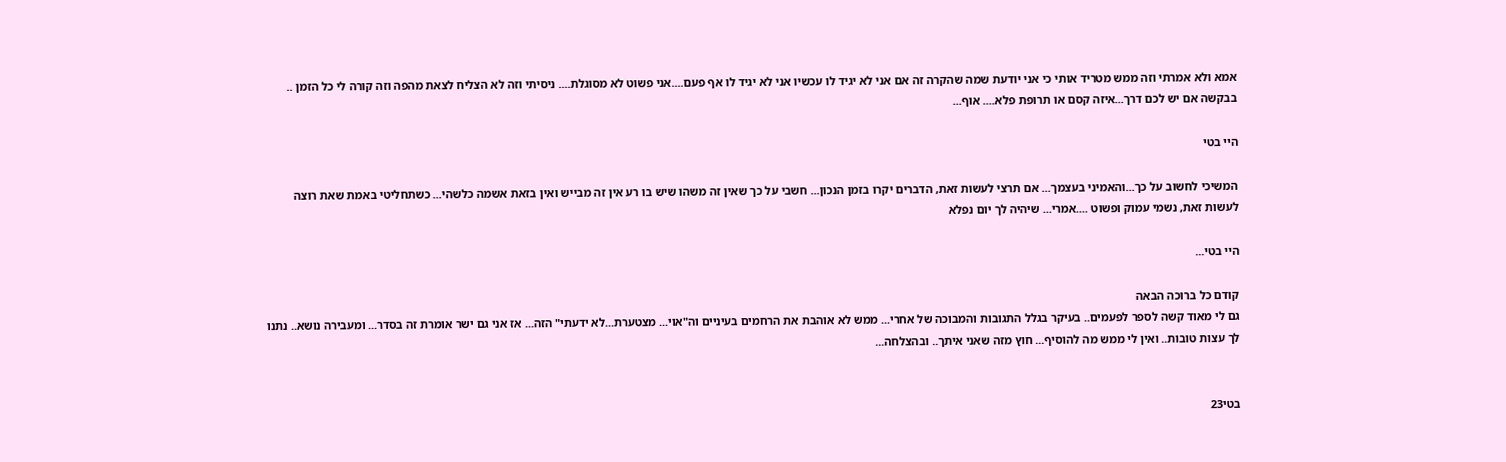אמא ולא אמרתי וזה ממש מטריד אותי כי אני יודעת שמה שהקרה זה אם אני לא יגיד לו עכשיו אני לא יגיד לו אף פעם....אני פשוט לא מסוגלת.... ניסיתי וזה לא הצליח לצאת מהפה וזה קורה לי כל הזמן .. בבקשה אם יש לכם דרך...איזה קסם או תרופת פלא.... אוף...

היי בטי

המשיכי לחשוב על כך...והאמיני בעצמך... אם תרצי לעשות זאת, הדברים יקרו בזמן הנכון... חשבי על כך שאין זה משהו שיש בו רע אין זה מבייש ואין בזאת אשמה כלשהי... כשתחליטי באמת שאת רוצה לעשות זאת, נשמי עמוק ופשוט ....אמרי... שיהיה לך יום נפלא

היי בטי...

קודם כל ברוכה הבאה
גם לי מאוד קשה לספר לפעמים.. בעיקר בגלל התגובות והמבוכה של אחרי... ממש לא אוהבת את הרחמים בעיניים וה"אוי... מצטערת...לא ידעתי" הזה... אז אני גם ישר אומרת זה בסדר... ומעבירה נושא.. נתנו לך עצות טובות.. ואין לי ממש מה להוסיף... חוץ מזה שאני איתך.. ובהצלחה...


בטי23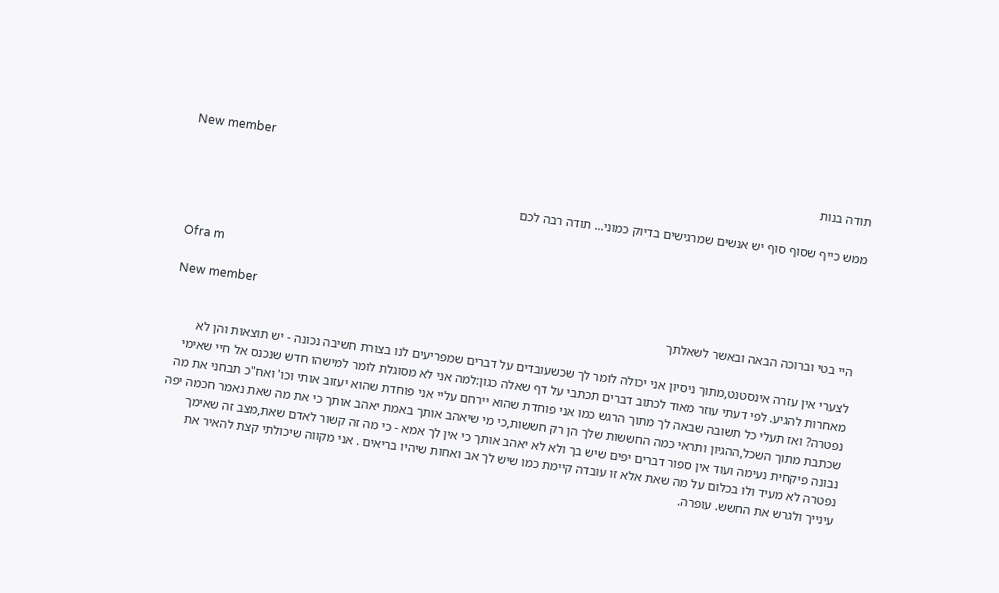New member
תודה בנות

ממש כייף שסוף סוף יש אנשים שמרגישים בדיוק כמוני... תודה רבה לכם


Ofra m

New member
היי בטי וברוכה הבאה ובאשר לשאלתך

לצערי אין עזרה אינסטנט,מתוך ניסיון אני יכולה לומר לך שכשעובדים על דברים שמפריעים לנו בצורת חשיבה נכונה - יש תוצאות והן לא מאחרות להגיע. לפי דעתי עוזר מאוד לכתוב דברים תכתבי על דף שאלה כגון:למה אני לא מסוגלת לומר למישהו חדש שנכנס אל חיי שאימי נפטרה? ואז תעלי כל תשובה שבאה לך מתוך הרגש כמו אני פוחדת שהוא יירחם עליי אני פוחדת שהוא יעזוב אותי וכו' ואח"כ תבחני את מה שכתבת מתוך השכל,ההגיון ותראי כמה החששות שלך הן רק חששות,כי מי שיאהב אותך באמת יאהב אותך כי את מה שאת נאמר חכמה יפה נבונה פיקחית נעימה ועוד אין ספור דברים יפים שיש בך ולא לא יאהב אותך כי אין לך אמא - כי מה זה קשור לאדם שאת,מצב זה שאימך נפטרה לא מעיד ולו בכלום על מה שאת אלא זו עובדה קיימת כמו שיש לך אב ואחות שיהיו בריאים . אני מקווה שיכולתי קצת להאיר את עינייך ולגרש את החשש. עופרה.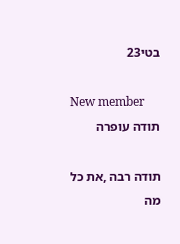בטי23

New member
תודה עופרה

תודה רבה ,את כל מה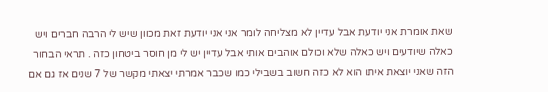שאת אומרת אני יודעת אבל עדיין לא מצליחה לומר אני אני יודעת זאת מכוון שיש לי הרבה חברים ויש כאלה שיודעים ויש כאלה שלא וכולם אוהבים אותי אבל עדיין יש לי מן חוסר ביטחון כזה . תראי הבחור הזה שאני יוצאת איתו הוא לא כזה חשוב בשבילי כמו שכבר אמרתי יצאתי מקשר של 7 שנים אז גם אם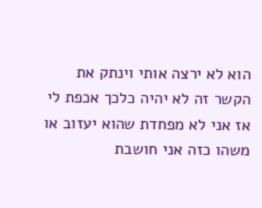הוא לא ירצה אותי וינתק את הקשר זה לא יהיה כלכך אכפת לי אז אני לא מפחדת שהוא יעזוב או משהו כזה אני חושבת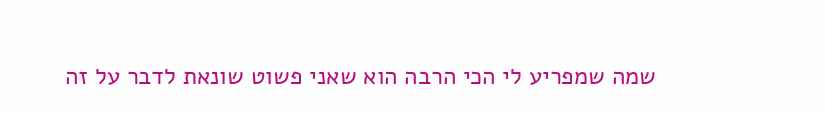שמה שמפריע לי הכי הרבה הוא שאני פשוט שונאת לדבר על זה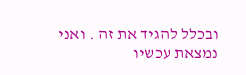ובכלל להגיד את זה . ואני נמצאת עכשיו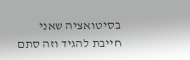בסיטואציה שאני חייבת להגיד וזה סתם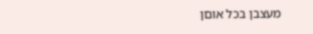מעצבן בכל אוםן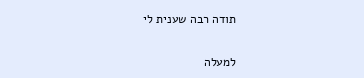תודה רבה שענית לי

למעלה